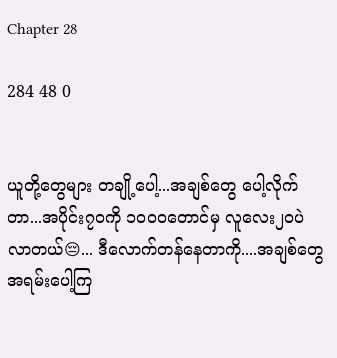Chapter 28

284 48 0


ယူတို့တွေများ တချို့ပေါ့...အချစ်တွေ ပေါ့လိုက်တာ...အပိုင်း၇၀ကို ၁၀၀၀တောင်မှ လူလေး၂၀ပဲ လာတယ်😔... ဒီလောက်တန်နေတာကို....အချစ်တွေ အရမ်းပေါ့ကြ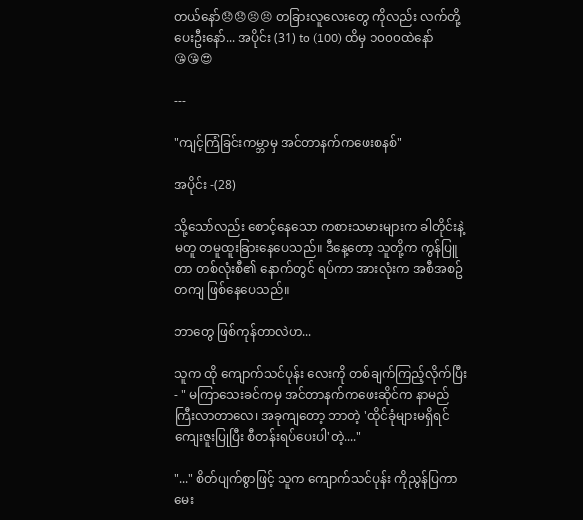တယ်နော်😞😞😣😣 တခြားလူလေးတွေ ကိုလည်း လက်တို့ပေးဦးနော်... အပိုင်း (31) to (100) ထိမှ ၁၀၀၀ထဲနော်😘😘😍

---

"ကျင့်ကြံခြင်းကမ္ဘာမှ အင်တာနက်ကဖေးစနစ်"

အပိုင်း -(28)

သို့သော်လည်း စောင့်နေသော ကစားသမားများက ခါတိုင်းနဲ့မတူ တမူထူးခြားနေပေသည်။ ဒီနေ့တော့ သူတို့က ကွန်ပြူတာ တစ်လုံးစီ၏ နောက်တွင် ရပ်ကာ အားလုံးက အစီအစဥ်တကျ ဖြစ်နေပေသည်။

ဘာတွေ ဖြစ်ကုန်တာလဲဟ...

သူက ထို ကျောက်သင်ပုန်း လေးကို တစ်ချက်ကြည့်လိုက်ပြီး - " မကြာသေးခင်ကမှ အင်တာနက်ကဖေးဆိုင်က နာမည်ကြီးလာတာလေ၊ အခုကျတော့ ဘာတဲ့ 'ထိုင်ခုံများမရှိရင် ကျေးဇူးပြုပြီး စီတန်းရပ်ပေးပါ'တဲ့...."

"..." စိတ်ပျက်စွာဖြင့် သူက ကျောက်သင်ပုန်း ကိုညွန်ပြကာ မေး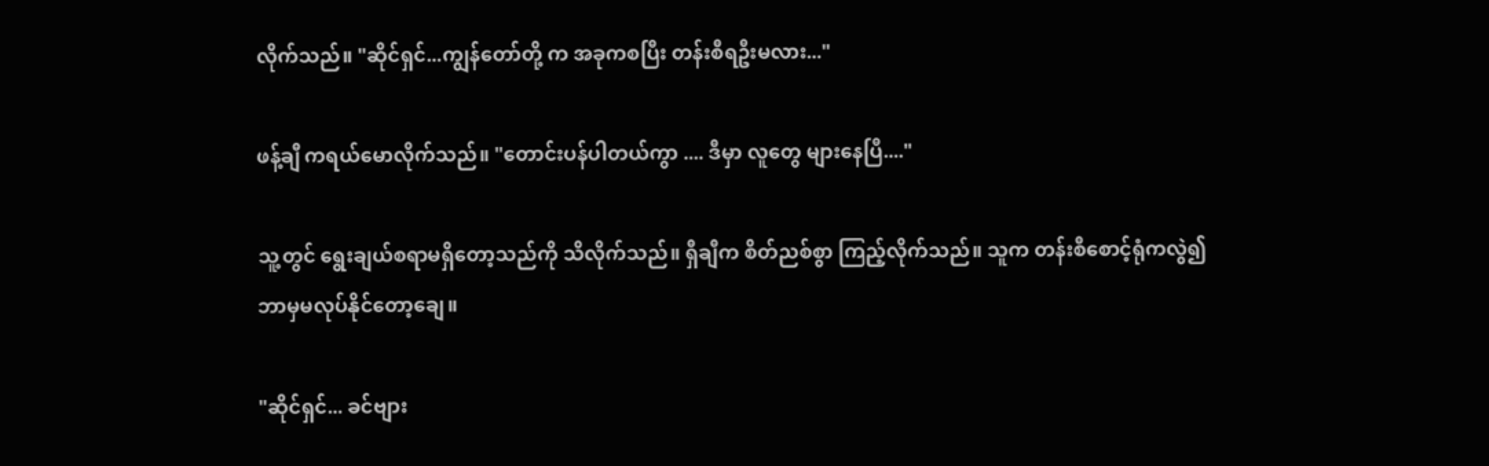လိုက်သည်။ "ဆိုင်ရှင်...ကျွန်တော်တို့ က အခုကစပြီး တန်းစီရဦးမလား..."

ဖန့်ချီ ကရယ်မောလိုက်သည်။ "တောင်းပန်ပါတယ်ကွာ .... ဒီမှာ လူတွေ များနေပြီ...."

သူ့တွင် ရွေးချယ်စရာမရှိတော့သည်ကို သိလိုက်သည်။ ရှီချီက စိတ်ညစ်စွာ ကြည့်လိုက်သည်။ သူက တန်းစီစောင့်ရုံကလွဲ၍ ဘာမှမလုပ်နိုင်တော့ချေ။

"ဆိုင်ရှင်... ခင်ဗျား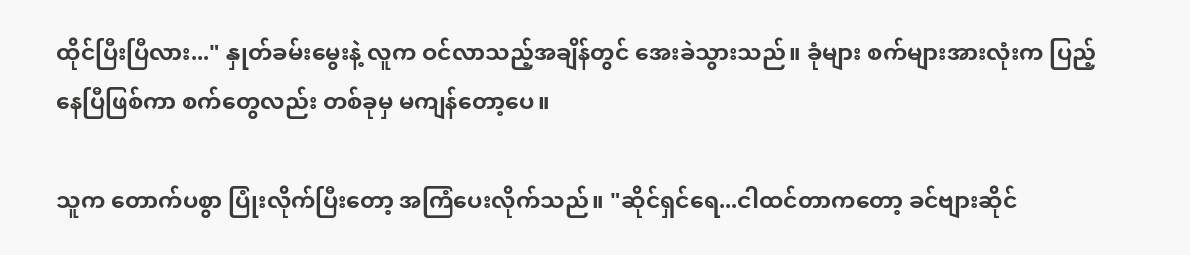ထိုင်ပြီးပြီလား..." နှုတ်ခမ်းမွေးနဲ့ လူက ဝင်လာသည့်အချိန်တွင် အေးခဲသွားသည်။ ခုံများ စက်များအားလုံးက ပြည့်နေပြီဖြစ်ကာ စက်တွေလည်း တစ်ခုမှ မကျန်တော့ပေ။

သူက တောက်ပစွာ ပြုံးလိုက်ပြီးတော့ အကြံပေးလိုက်သည်။ "ဆိုင်ရှင်ရေ...ငါထင်တာကတော့ ခင်ဗျားဆိုင်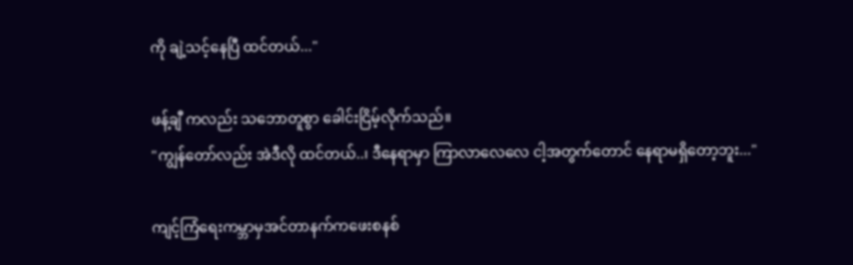ကို ချဲ့သင့်နေပြီ ထင်တယ်..."

ဖန့်ချီ ကလည်း သဘောတူစွာ ခေါင်းငြိမ့်လိုက်သည်။
"ကျွန်တော်လည်း အဲဒီလို ထင်တယ်..၊ ဒီနေရာမှာ ကြာလာလေလေ ငါ့အတွက်တောင် နေရာမရှိတော့ဘူး..."

ကျင့်ကြံရေးကမ္ဘာမှအင်တာနက်ကဖေးစနစ်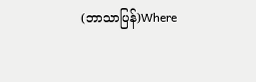(ဘာသာပြန်)Where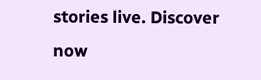stories live. Discover now